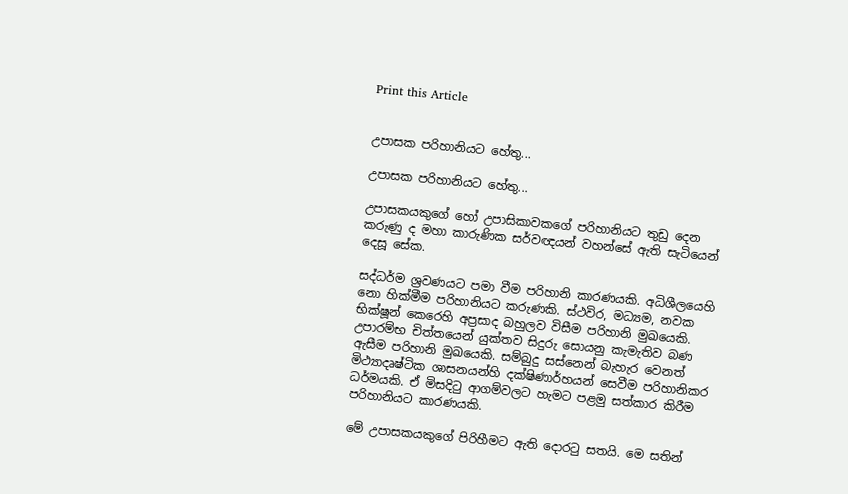Print this Article


උපාසක පරිහානියට හේතු...

උපාසක පරිහානියට හේතු...

උපාසකයකුගේ හෝ උපාසිකාවකගේ පරිහානියට තුඩු දෙන කරුණු ද මහා කාරුණික සර්වඥයන් වහන්සේ ඇති සැටියෙන් දෙසූ සේක.

සද්ධර්ම ශ්‍රවණයට පමා වීම පරිහානි කාරණයකි. අධිශීලයෙහි නො හික්මීම පරිහානියට කරුණකි. ස්ථවිර, මධ්‍යම, නවක භික්ෂූන් කෙරෙහි අප්‍රසාද බහුලව විසීම පරිහානි මුඛයෙකි. උපාරම්භ චිත්තයෙන් යුක්තව සිදුරු සොයනු කැමැතිව බණ ඇසීම පරිහානි මුඛයෙකි. සම්බුදු සස්නෙන් බැහැර වෙනත් මිථ්‍යාදෘෂ්ටික ශාසනයන්හි දක්ෂිණාර්හයන් සෙවීම පරිහානිකර ධර්මයකි. ඒ මිසදිටු ආගම්වලට හැමට පළමු සත්කාර කිරීම පරිහානියට කාරණයකි.

මේ උපාසකයකුගේ පිරිහීමට ඇති දොරටු සතයි. මෙ සතින්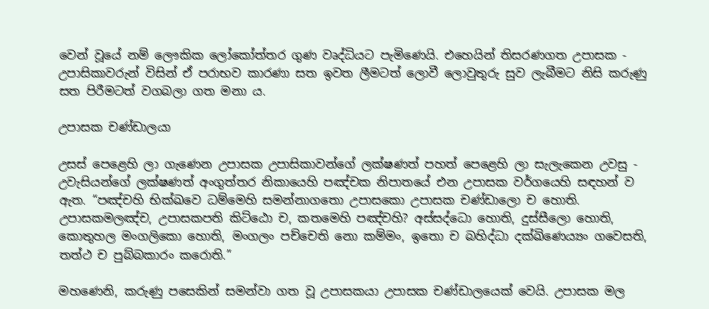වෙන් වූයේ නම් ලෞකික ලෝකෝත්තර ගුණ වෘද්ධියට පැමිණෙයි. එහෙයින් තිසරණගත උපාසක - උපාසිකාවරුන් විසින් ඒ පරාභව කාරණා සත ඉවත ලීමටත් ලොවී ලොවුතුරු සුව ලැබීමට නිසි කරුණු සත පිරීමටත් වගබලා ගත මනා ය.

උපාසක චණ්ඩාලයා

උසස් පෙළෙහි ලා ගැණෙන උපාසක උපාසිකාවන්ගේ ලක්ෂණත් පහත් පෙළෙහි ලා සැලැකෙන උවසු - උවැසියන්ගේ ලක්ෂණත් අංගුත්තර නිකායෙහි පඤ්චක නිපාතයේ එන උපාසක වර්ගයෙහි සඳහන් ව ඇත. “පඤ්චහි භික්ඛවෙ ධම්මෙහි සමන්නාගතො උපාසකො උපාසක චණ්ඩාලො ච හොති. උපාසකමලඤ්ච, උපාසකපති කිට්ඨො ච, කතමෙහි පඤ්චහි? අස්සද්ධො හොති, දුස්සීලො හොති, කොතුහල මංගලිකො හොති, මංගලං පච්චෙති නො කම්මං, ඉතො ච බහිද්ධා දක්ඛිණෙය්‍යං ගවෙසති, තත්ථ ච පුබ්බකාරං කරොති.”

මහණෙනි, කරුණු පසෙකින් සමන්වා ගත වූ උපාසකයා උපාසක චණ්ඩාලයෙක් වෙයි. උපාසක මල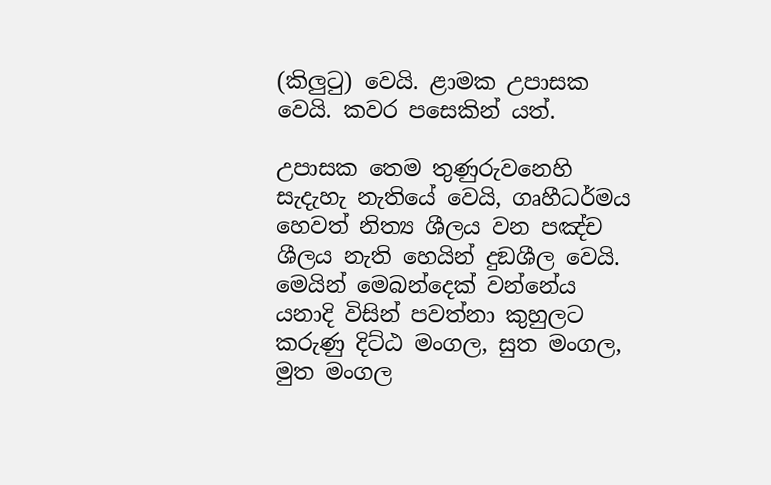(කිලුටු) වෙයි. ළාමක උපාසක වෙයි. කවර පසෙකින් යත්.

උපාසක තෙම තුණුරුවනෙහි සැදැහැ නැතියේ වෙයි, ගෘහීධර්මය හෙවත් නිත්‍ය ශීලය වන පඤ්ච ශීලය නැති හෙයින් දුඞශීල වෙයි. මෙයින් මෙබන්දෙක් වන්නේය යනාදි විසින් පවත්නා කුහුලට කරුණු දිට්ඨ මංගල, සුත මංගල, මුත මංගල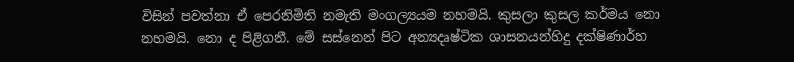විසින් පවත්නා ඒ පෙරනිමිති නමැති මංගල්‍යයම නහමයි. කුසලා කුසල කර්මය නො නහමයි. නො ද පිළිගනී. මේ සස්නෙන් පිට අන්‍යදෘෂ්ටික ශාසනයන්හිදු දක්ෂිණාර්හ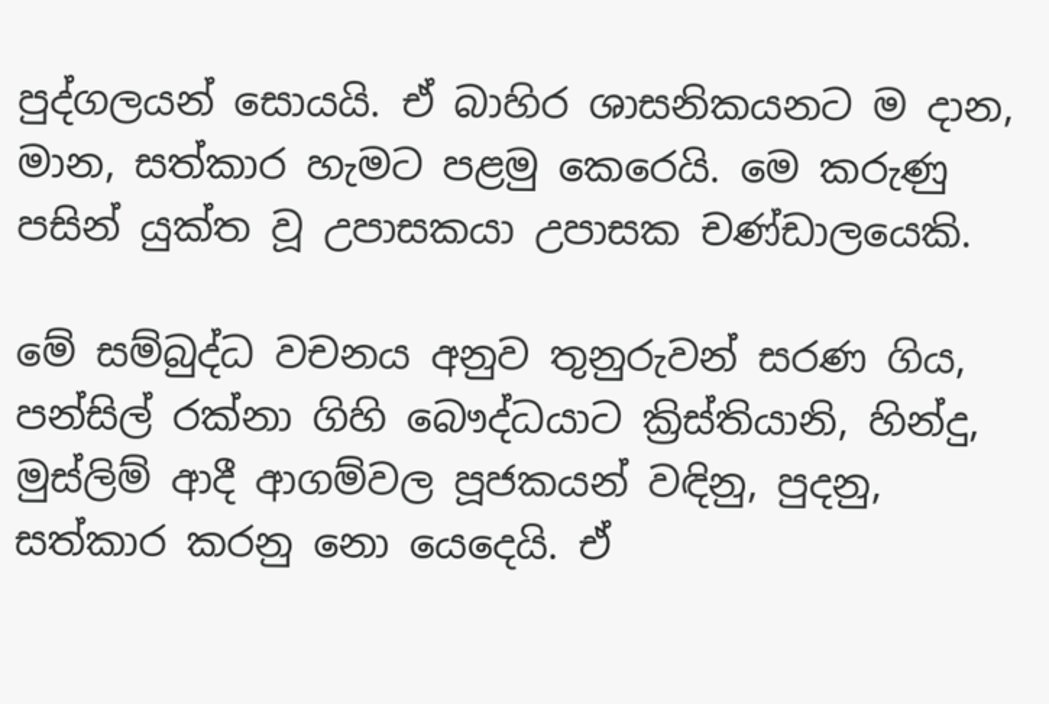පුද්ගලයන් සොයයි. ඒ බාහිර ශාසනිකයනට ම දාන, මාන, සත්කාර හැමට පළමු කෙරෙයි. මෙ කරුණු පසින් යුක්ත වූ උපාසකයා උපාසක චණ්ඩාලයෙකි.

මේ සම්බුද්ධ වචනය අනුව තුනුරුවන් සරණ ගිය, පන්සිල් රක්නා ගිහි බෞද්ධයාට ක්‍රිස්තියානි, හින්දු, මුස්ලිම් ආදී ආගම්වල පූජකයන් වඳිනු, පුදනු, සත්කාර කරනු නො යෙදෙයි. ඒ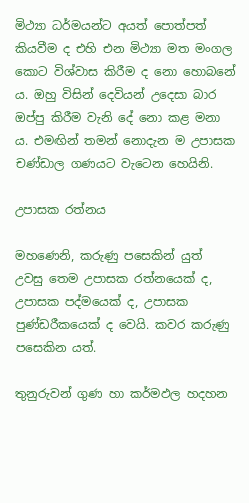මිථ්‍යා ධර්මයන්ට අයත් පොත්පත් කියවීම ද එහි එන මිථ්‍යා මත මංගල කොට විශ්වාස කිරීම ද නො හොබනේ ය. ඔහු විසින් දෙවියන් උදෙසා බාර ඔප්පු කිරීම වැනි දේ නො කළ මනා ය. එමඟින් තමන් නොදැන ම උපාසක චණ්ඩාල ගණයට වැටෙන හෙයිනි.

උපාසක රත්නය

මහණෙනි, කරුණු පසෙකින් යුත් උවසු තෙම උපාසක රත්නයෙක් ද, උපාසක පද්මයෙක් ද, උපාසක පුණ්ඩරීකයෙක් ද වෙයි. කවර කරුණු පසෙකින යත්.

තුනුරුවන් ගුණ හා කර්මඵල හදහන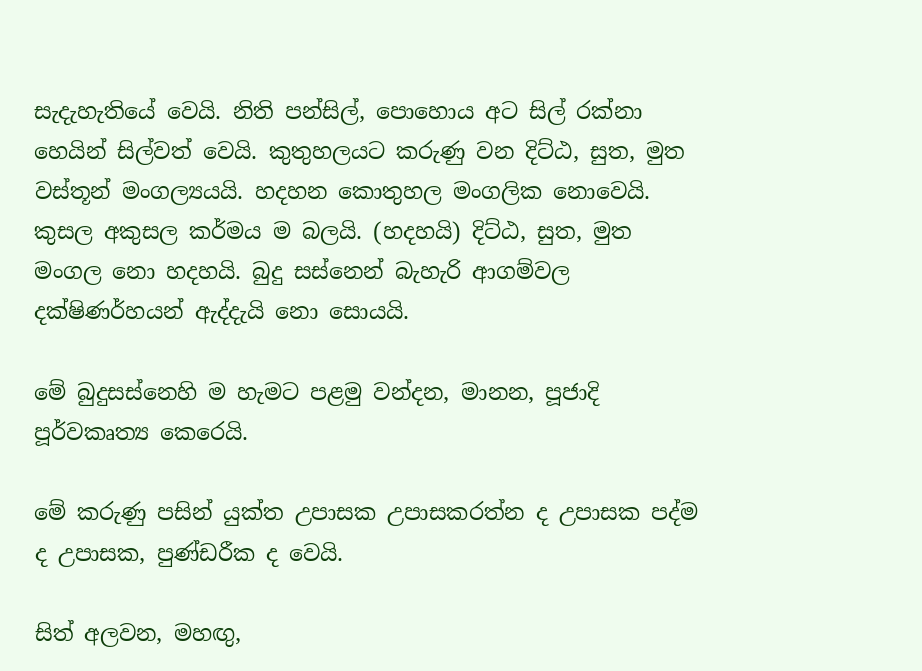සැදැහැතියේ වෙයි. නිති පන්සිල්, පොහොය අට සිල් රක්නා හෙයින් සිල්වත් වෙයි. කුතුහලයට කරුණු වන දිට්ඨ, සුත, මුත වස්තූන් මංගල්‍යයයි. හදහන කොතුහල මංගලික නොවෙයි. කුසල අකුසල කර්මය ම බලයි. (හදහයි) දිට්ඨ, සුත, මුත මංගල නො හදහයි. බුදු සස්නෙන් බැහැරි ආගම්වල දක්ෂිණර්හයන් ඇද්දැයි නො සොයයි.

මේ බුදුසස්නෙහි ම හැමට පළමු වන්දන, මානන, පූජාදි පූර්වකෘත්‍ය කෙරෙයි.

මේ කරුණු පසින් යුක්ත උපාසක උපාසකරත්න ද උපාසක පද්ම ද උපාසක, පුණ්ඩරීක ද වෙයි.

සිත් අලවන, මහඟු,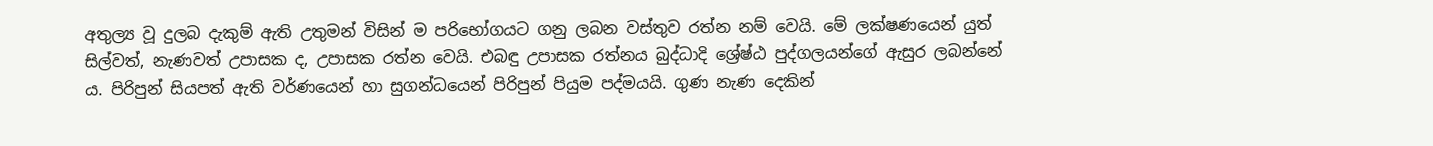අතුල්‍ය වූ දුලබ දැකුම් ඇති උතුමන් විසින් ම පරිභෝගයට ගනු ලබන වස්තුව රත්න නම් වෙයි. මේ ලක්ෂණයෙන් යුත් සිල්වත්, නැණවත් උපාසක ද, උපාසක රත්න වෙයි. එබඳු උපාසක රත්නය බුද්ධාදි ශ්‍රේෂ්ඨ පුද්ගලයන්ගේ ඇසුර ලබන්නේ ය. පිරිපුන් සියපත් ඇති වර්ණයෙන් හා සුගන්ධයෙන් පිරිපුන් පියුම පද්මයයි. ගුණ නැණ දෙකින්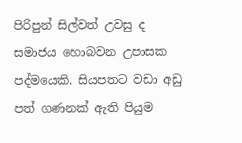පිරිපුන් සිල්වත් උවසු ද සමාජය හොබවන උපාසක පද්මයෙකි. සියපතට වඩා අඩු පත් ගණනක් ඇති පියුම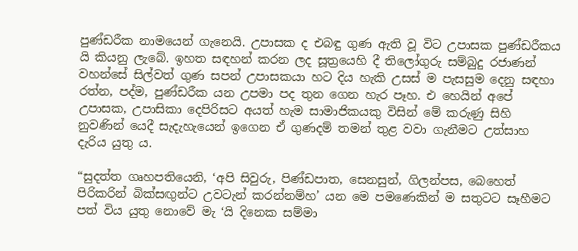පුණ්ඩරීක නාමයෙන් ගැනෙයි. උපාසක ද එබඳු ගුණ ඇති වූ විට උපාසක පුණ්ඩරීකය යි කියනු ලැබේ. ඉහත සඳහන් කරන ලද සූත්‍රයෙහි දී තිලෝගුරු සම්බුදු රජාණන් වහන්සේ සිල්වත් ගුණ සපන් උපාසකයා හට දිය හැකි උසස් ම පැසසුම දෙනු සඳහා රත්න, පද්ම, පුණ්ඩරීක යන උපමා පද තුන ගෙන හැර පෑහ. එ හෙයින් අපේ උපාසක, උපාසිකා දෙපිරිසට අයත් හැම සාමාජිකයකු විසින් මේ කරුණු සිහි නුවණින් යෙදී සැදැහැයෙන් ඉගෙන ඒ ගුණදම් තමන් තුළ වවා ගැනීමට උත්සාහ දැරිය යුතු ය.

“සුදත්ත ගෘහපතියෙනි, ‘අපි සිවුරු, පිණ්ඩපාත, සෙනසුන්, ගිලන්පස, බෙහෙත් පිරිකරින් බික්සඟුන්ට උවටැන් කරන්නම්හ’ යන මෙ පමණෙකින් ම සතුටට සෑහීමට පත් විය යුතු නොවේ මැ ‘යි දිනෙක සම්මා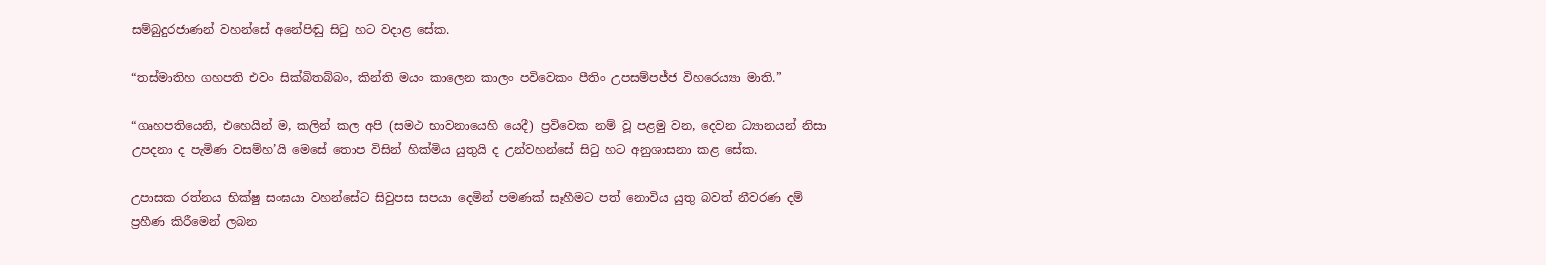සම්බුදුරජාණන් වහන්සේ අනේපිඬු සිටු හට වදාළ සේක.

“තස්මාතිහ ගහපති එවං සික්බිතබ්බං, කින්ති මයං කාලෙන කාලං පවිවෙකං පීතිං උපසම්පජ්ජ විහරෙය්‍යා මාති.”

“ගෘහපතියෙනි, එහෙයින් ම, කලින් කල අපි (සමථ භාවනායෙහි යෙදී) ප්‍රවිවෙක නම් වූ පළමු වන, දෙවන ධ්‍යානයන් නිසා උපදනා ද පැමිණ වසම්හ’යි මෙසේ තොප විසින් හික්මිය යුතුයි ද උන්වහන්සේ සිටු හට අනුශාසනා කළ සේක.

උපාසක රත්නය භික්ෂු සංඝයා වහන්සේට සිවුපස සපයා දෙමින් පමණක් සෑහීමට පත් නොවිය යුතු බවත් නීවරණ දම් ප්‍රහීණ කිරීමෙන් ලබන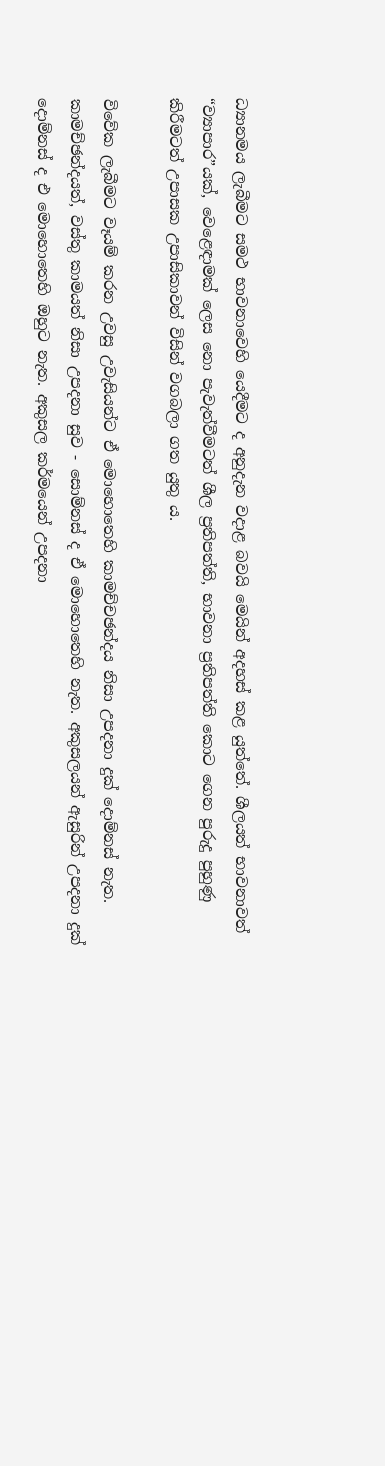ධ්‍යානමය ලැබීමට සමථ භාවනාවෙහි යෙදීමට ද අනුදැන වදාළ බවයි මෙයින් අදහස් කළ යුත්තේ. ශීලයත් භාවනාවත් “ව්‍යාපාර”යක්, වෙළෙඳාමක් ලෙස නො පැවැත්වීමටත් ශීල ප්‍රතිපත්ති, භාවනා ප්‍රතිපත්ති කොට ගෙන පුරුදු පුහුණු කිරීමටත් උපාසක උපාසිකාවන් විසින් වගබලා ගත යුතු ය.

විවේක ලැබීමට වෑයම් කරන උවසු උවැසියන්ට ඒ මොහොතෙහි කාමච්චඡන්දය නිසා උපදනා දුක් දොම්නස් නැත. කාමච්ඡන්දයත්, වස්තු කාමයත් නිසා උපදනා සුව - සොම්නස් ද ඒ මොහොතෙහි නැත. අකුසලයන් ඇසුරින් උපදනා දුක් දොම්නස් ද එ මොහොතෙහි ඔහුට නැත. අකුසල කර්මයෙන් උපදනා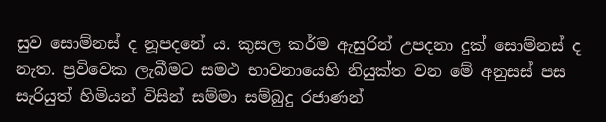සුව සොම්නස් ද නූපදනේ ය. කුසල කර්ම ඇසුරින් උපදනා දුක් සොම්නස් ද නැත. ප්‍රවිවෙක ලැබීමට සමථ භාවනායෙහි නියුක්ත වන මේ අනුසස් පස සැරියුත් හිමියන් විසින් සම්මා සම්බුදු රජාණන්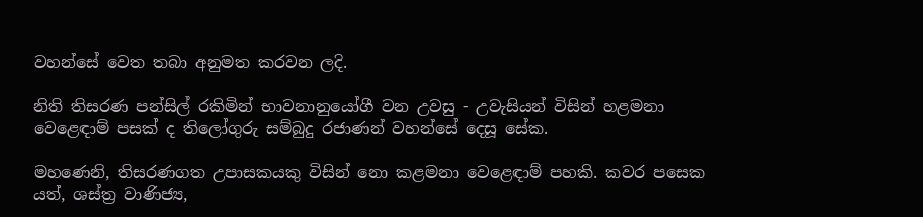වහන්සේ වෙත තබා අනුමත කරවන ලදි.

නිති තිසරණ පන්සිල් රකිමින් භාවනානුයෝගී වන උවසු - උවැසියන් විසින් හළමනා වෙළෙඳාම් පසක් ද තිලෝගුරු සම්බුදු රජාණන් වහන්සේ දෙසූ සේක.

මහණෙනි, තිසරණගත උපාසකයකු විසින් නො කළමනා වෙළෙඳාම් පහකි. කවර පසෙක යත්, ශස්ත්‍ර වාණිජ්‍ය,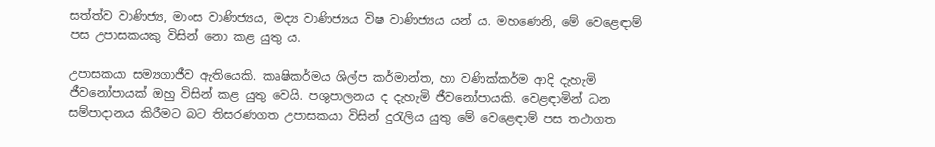සත්ත්ව වාණිජ්‍ය, මාංස වාණිජ්‍යය, මද්‍ය වාණිජ්‍යය විෂ වාණිජ්‍යය යන් ය. මහණෙනි, මේ වෙළෙඳාම් පස උපාසකයකු විසින් නො කළ යුතු ය.

උපාසකයා සම්‍යගාජීව ඇතියෙකි. කෘෂිකර්මය ශිල්ප කර්මාන්ත, හා වණික්කර්ම ආදි දැහැමි ජීවනෝපායක් ඔහු විසින් කළ යුතු වෙයි. පශුපාලනය ද දැහැමි ජීවනෝපායකි. වෙළඳාමින් ධන සම්පාදානය කිරීමට බට තිසරණගත උපාසකයා විසින් දුරැලිය යුතු මේ වෙළෙඳාම් පස තථාගත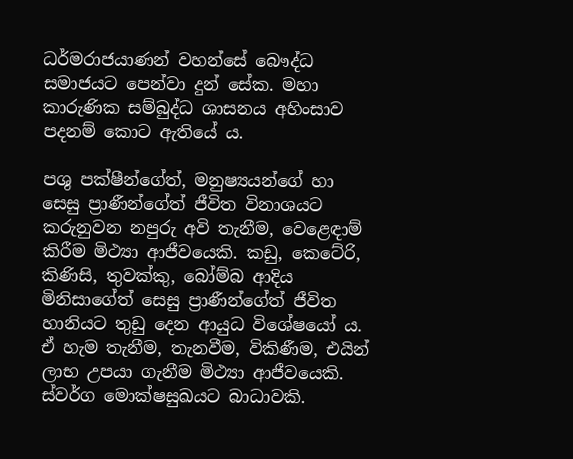ධර්මරාජයාණන් වහන්සේ බෞද්ධ සමාජයට පෙන්වා දුන් සේක. මහා කාරුණික සම්බුද්ධ ශාසනය අහිංසාව පදනම් කොට ඇතියේ ය.

පශු පක්ෂීන්ගේත්, මනුෂ්‍යයන්ගේ හා සෙසු ප්‍රාණීන්ගේත් ජීවිත විනාශයට කරුනුවන නපුරු අවි තැනීම, වෙළෙඳාම් කිරීම මිථ්‍යා ආජීවයෙකි. කඩු, කෙටේරි, කිණිසි, තුවක්කු, බෝම්බ ආදිය මිනිසාගේත් සෙසු ප්‍රාණීන්ගේත් ජීවිත හානියට තුඩු දෙන ආයුධ විශේෂයෝ ය. ඒ හැම තැනීම, තැනවීම, විකිණීම, එයින් ලාභ උපයා ගැනීම මිථ්‍යා ආජීවයෙකි. ස්වර්ග මොක්ෂසුඛයට බාධාවකි.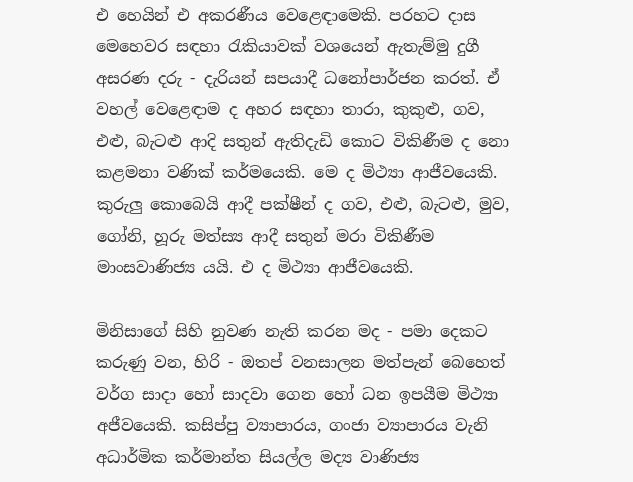එ හෙයින් එ අකරණීය වෙළෙඳාමෙකි. පරහට දාස මෙහෙවර සඳහා රැකියාවක් වශයෙන් ඇතැම්මු දුගී අසරණ දරු - දැරියන් සපයාදී ධනෝපාර්ජන කරත්. ඒ වහල් වෙළෙඳාම ද අහර සඳහා තාරා, කුකුළු, ගව, එළු, බැටළු ආදි සතුන් ඇතිදැඩි කොට විකිණීම ද නො කළමනා වණික් කර්මයෙකි. මෙ ද මිථ්‍යා ආජීවයෙකි. කුරුලු කොබෙයි ආදී පක්ෂීන් ද ගව, එළු, බැටළු, මුව, ගෝනි, හූරු මත්ස්‍ය ආදී සතුන් මරා විකිණීම මාංසවාණිජ්‍ය යයි. එ ද මිථ්‍යා ආජීවයෙකි.

මිනිසාගේ සිහි නුවණ නැති කරන මද - පමා දෙකට කරුණු වන, හිරි - ඔතප් වනසාලන මත්පැන් බෙහෙත් වර්ග සාදා හෝ සාදවා ගෙන හෝ ධන ඉපයීම මිථ්‍යා අජීවයෙකි. කසිප්පු ව්‍යාපාරය, ගංජා ව්‍යාපාරය වැනි අධාර්මික කර්මාන්ත සියල්ල මද්‍ය වාණිජ්‍ය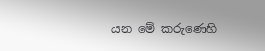යන මේ කරුණෙහි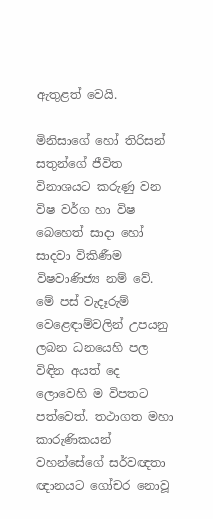ඇතුළත් වෙයි.

මිනිසාගේ හෝ තිරිසන් සතුන්ගේ ජීවිත විනාශයට කරුණු වන විෂ වර්ග හා විෂ බෙහෙත් සාදා හෝ සාදවා විකිණීම විෂවාණිජ්‍ය නම් වේ. මේ පස් වැදෑරුම් වෙළෙඳාම්වලින් උපයනු ලබන ධනයෙහි පල විඳින අයත් දෙ ලොවෙහි ම විපතට පත්වෙත්. තථාගත මහා කාරුණිකයන් වහන්සේගේ සර්වඥතා ඥානයට ගෝචර නොවූ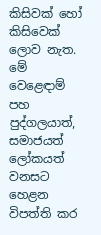කිසිවක් හෝ කිසිවෙක් ලොව නැත. මේ වෙළෙඳාම් පහ පුද්ගලයාත්, සමාජයත් ලෝකයත් වනසට හෙළන විපත්ති කර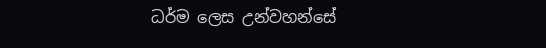ධර්ම ලෙස උන්වහන්සේ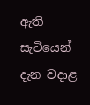ඇති සැටියෙන් දැන වදාළ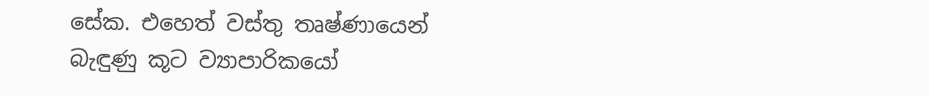සේක. එහෙත් වස්තු තෘෂ්ණායෙන් බැඳුණු කූට ව්‍යාපාරිකයෝ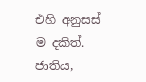එහි අනුසස් ම දකිත්. ජාතිය,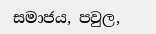සමාජය, පවුල,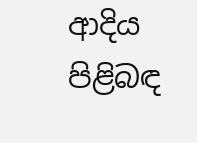ආදිය පිළිබඳ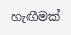හැඟීමක්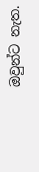ඔවුන්ට නැත.